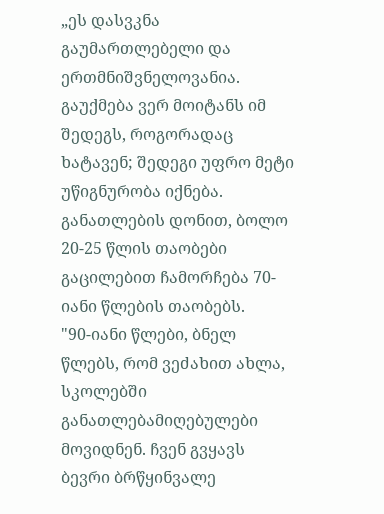„ეს დასვკნა გაუმართლებელი და ერთმნიშვნელოვანია. გაუქმება ვერ მოიტანს იმ შედეგს, როგორადაც ხატავენ; შედეგი უფრო მეტი უწიგნურობა იქნება. განათლების დონით, ბოლო 20-25 წლის თაობები გაცილებით ჩამორჩება 70-იანი წლების თაობებს.
"90-იანი წლები, ბნელ წლებს, რომ ვეძახით ახლა, სკოლებში განათლებამიღებულები მოვიდნენ. ჩვენ გვყავს ბევრი ბრწყინვალე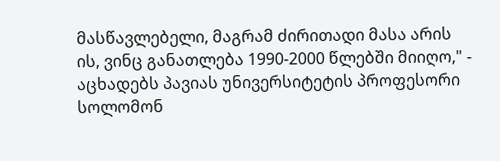მასწავლებელი, მაგრამ ძირითადი მასა არის ის, ვინც განათლება 1990-2000 წლებში მიიღო," - აცხადებს პავიას უნივერსიტეტის პროფესორი სოლომონ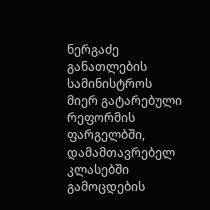ნერგაძე განათლების სამინისტროს მიერ გატარებული რეფორმის ფარგელბში, დამამთავრებელ კლასებში გამოცდების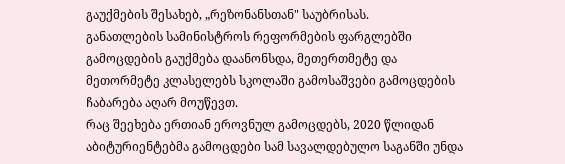გაუქმების შესახებ, „რეზონანსთან" საუბრისას.
განათლების სამინისტროს რეფორმების ფარგლებში გამოცდების გაუქმება დაანონსდა, მეთერთმეტე და მეთორმეტე კლასელებს სკოლაში გამოსაშვები გამოცდების ჩაბარება აღარ მოუწევთ.
რაც შეეხება ერთიან ეროვნულ გამოცდებს, 2020 წლიდან აბიტურიენტებმა გამოცდები სამ სავალდებულო საგანში უნდა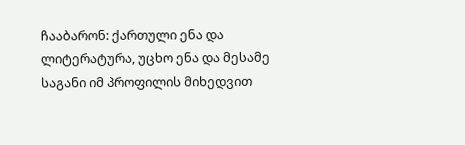ჩააბარონ: ქართული ენა და ლიტერატურა, უცხო ენა და მესამე საგანი იმ პროფილის მიხედვით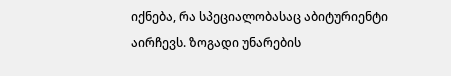იქნება, რა სპეციალობასაც აბიტურიენტი აირჩევს. ზოგადი უნარების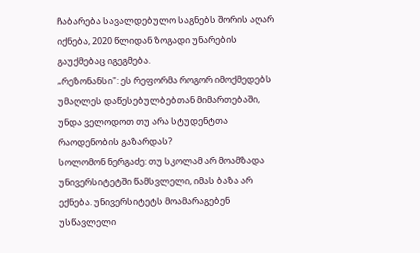ჩაბარება სავალდებულო საგნებს შორის აღარ იქნება, 2020 წლიდან ზოგადი უნარების გაუქმებაც იგეგმება.
„რეზონანსი": ეს რეფორმა როგორ იმოქმედებს უმაღლეს დაწესებულბებთან მიმართებაში, უნდა ველოდოთ თუ არა სტუდენტთა რაოდენობის გაზარდას?
სოლომონ ნერგაძე: თუ სკოლამ არ მოამზადა უნივერსიტეტში წამსვლელი, იმას ბაზა არ ექნება. უნივერსიტეტს მოამარაგებენ უსწავლელი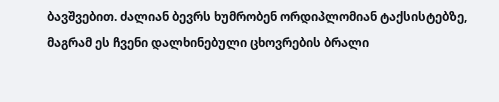ბავშვებით. ძალიან ბევრს ხუმრობენ ორდიპლომიან ტაქსისტებზე, მაგრამ ეს ჩვენი დალხინებული ცხოვრების ბრალი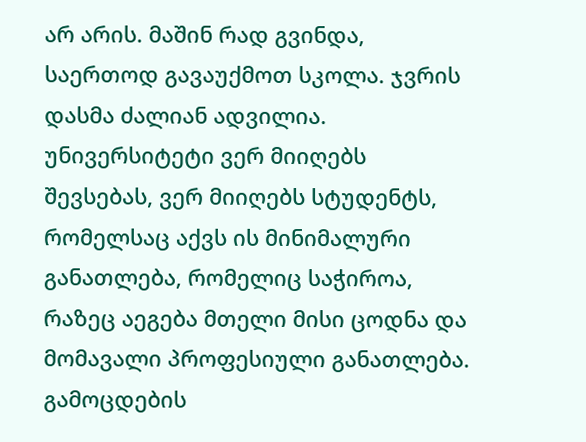არ არის. მაშინ რად გვინდა, საერთოდ გავაუქმოთ სკოლა. ჯვრის დასმა ძალიან ადვილია.
უნივერსიტეტი ვერ მიიღებს შევსებას, ვერ მიიღებს სტუდენტს, რომელსაც აქვს ის მინიმალური განათლება, რომელიც საჭიროა, რაზეც აეგება მთელი მისი ცოდნა და მომავალი პროფესიული განათლება. გამოცდების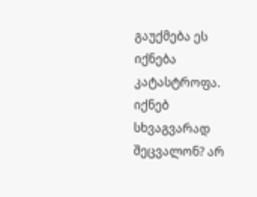გაუქმება ეს იქნება კატასტროფა. იქნებ სხვაგვარად შეცვალონ? არ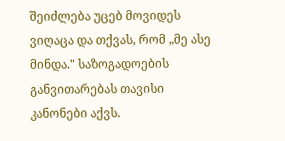შეიძლება უცებ მოვიდეს ვიღაცა და თქვას, რომ „მე ასე მინდა." საზოგადოების განვითარებას თავისი კანონები აქვს.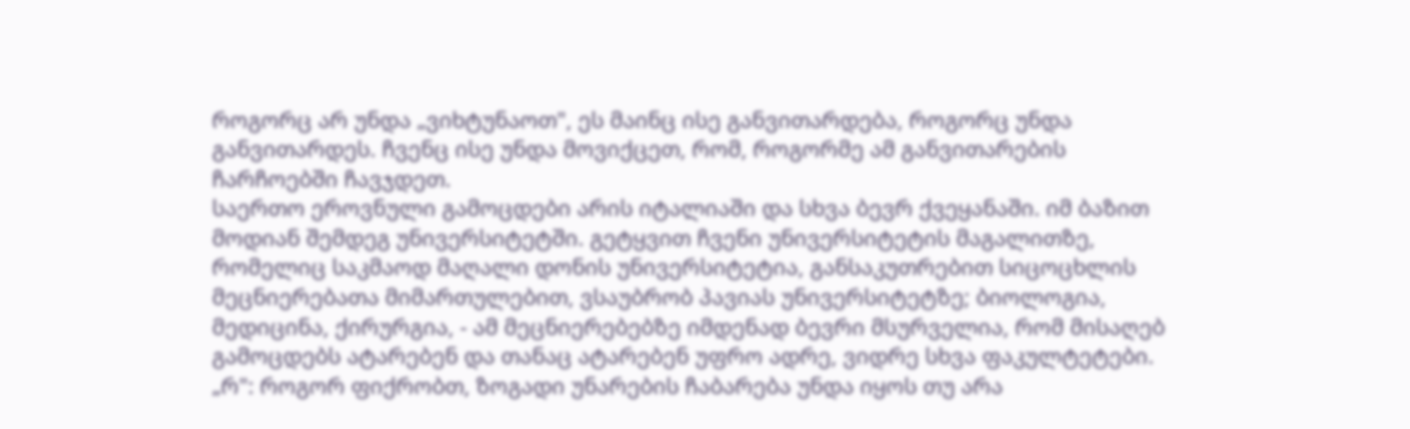როგორც არ უნდა „ვიხტუნაოთ", ეს მაინც ისე განვითარდება, როგორც უნდა განვითარდეს. ჩვენც ისე უნდა მოვიქცეთ, რომ, როგორმე ამ განვითარების ჩარჩოებში ჩავჯდეთ.
საერთო ეროვნული გამოცდები არის იტალიაში და სხვა ბევრ ქვეყანაში. იმ ბაზით მოდიან შემდეგ უნივერსიტეტში. გეტყვით ჩვენი უნივერსიტეტის მაგალითზე, რომელიც საკმაოდ მაღალი დონის უნივერსიტეტია, განსაკუთრებით სიცოცხლის მეცნიერებათა მიმართულებით, ვსაუბრობ პავიას უნივერსიტეტზე; ბიოლოგია, მედიცინა, ქირურგია, - ამ მეცნიერებებზე იმდენად ბევრი მსურველია, რომ მისაღებ გამოცდებს ატარებენ და თანაც ატარებენ უფრო ადრე, ვიდრე სხვა ფაკულტეტები.
„რ": როგორ ფიქრობთ, ზოგადი უნარების ჩაბარება უნდა იყოს თუ არა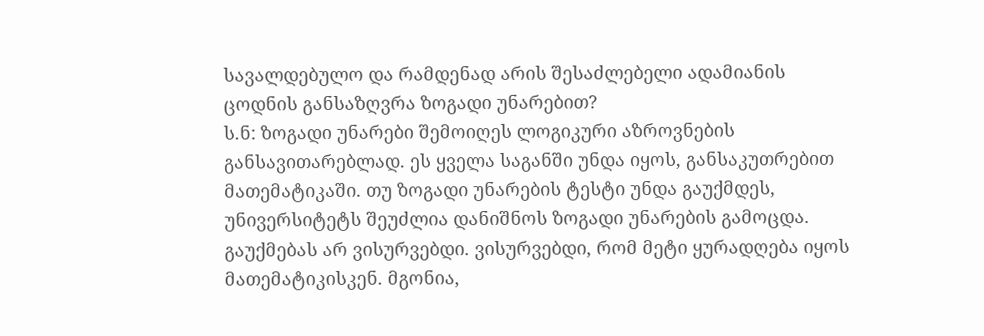სავალდებულო და რამდენად არის შესაძლებელი ადამიანის ცოდნის განსაზღვრა ზოგადი უნარებით?
ს.ნ: ზოგადი უნარები შემოიღეს ლოგიკური აზროვნების განსავითარებლად. ეს ყველა საგანში უნდა იყოს, განსაკუთრებით მათემატიკაში. თუ ზოგადი უნარების ტესტი უნდა გაუქმდეს, უნივერსიტეტს შეუძლია დანიშნოს ზოგადი უნარების გამოცდა. გაუქმებას არ ვისურვებდი. ვისურვებდი, რომ მეტი ყურადღება იყოს მათემატიკისკენ. მგონია,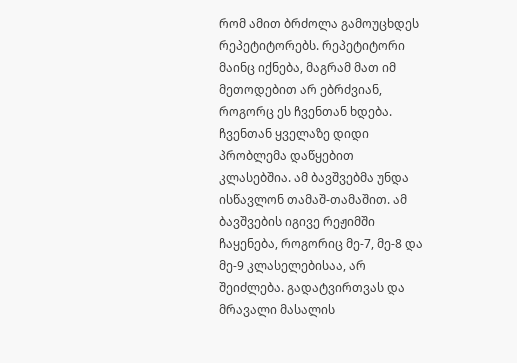რომ ამით ბრძოლა გამოუცხდეს რეპეტიტორებს. რეპეტიტორი მაინც იქნება, მაგრამ მათ იმ მეთოდებით არ ებრძვიან, როგორც ეს ჩვენთან ხდება.
ჩვენთან ყველაზე დიდი პრობლემა დაწყებით კლასებშია. ამ ბავშვებმა უნდა ისწავლონ თამაშ-თამაშით. ამ ბავშვების იგივე რეჟიმში ჩაყენება, როგორიც მე-7, მე-8 და მე-9 კლასელებისაა, არ შეიძლება. გადატვირთვას და მრავალი მასალის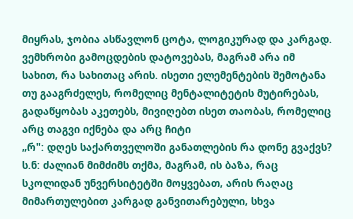მიყრას, ჯობია ასწავლონ ცოტა, ლოგიკურად და კარგად.
ვემხრობი გამოცდების დატოვებას, მაგრამ არა იმ სახით, რა სახითაც არის. ისეთი ელემენტების შემოტანა თუ გააგრძელეს, რომელიც მენტალიტეტის მუტირებას, გადაწყობას აკეთებს, მივიღებთ ისეთ თაობას, რომელიც არც თაგვი იქნება და არც ჩიტი
„რ": დღეს საქართველოში განათლების რა დონე გვაქვს?
ს.ნ: ძალიან მიმძიმს თქმა, მაგრამ, ის ბაზა, რაც სკოლიდან უნვერსიტეტში მოყვებათ, არის რაღაც მიმართულებით კარგად განვითარებული, სხვა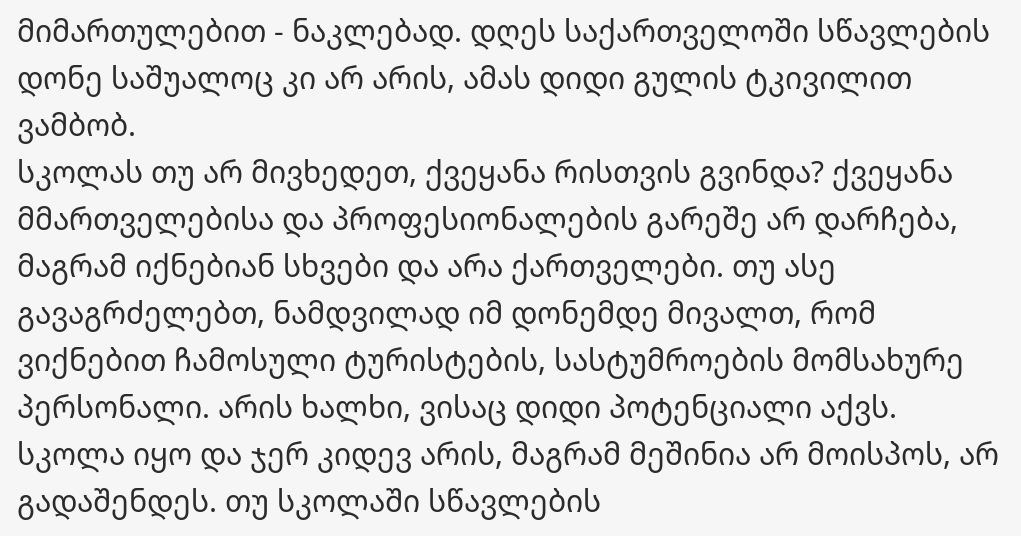მიმართულებით - ნაკლებად. დღეს საქართველოში სწავლების დონე საშუალოც კი არ არის, ამას დიდი გულის ტკივილით ვამბობ.
სკოლას თუ არ მივხედეთ, ქვეყანა რისთვის გვინდა? ქვეყანა მმართველებისა და პროფესიონალების გარეშე არ დარჩება, მაგრამ იქნებიან სხვები და არა ქართველები. თუ ასე გავაგრძელებთ, ნამდვილად იმ დონემდე მივალთ, რომ ვიქნებით ჩამოსული ტურისტების, სასტუმროების მომსახურე პერსონალი. არის ხალხი, ვისაც დიდი პოტენციალი აქვს.
სკოლა იყო და ჯერ კიდევ არის, მაგრამ მეშინია არ მოისპოს, არ გადაშენდეს. თუ სკოლაში სწავლების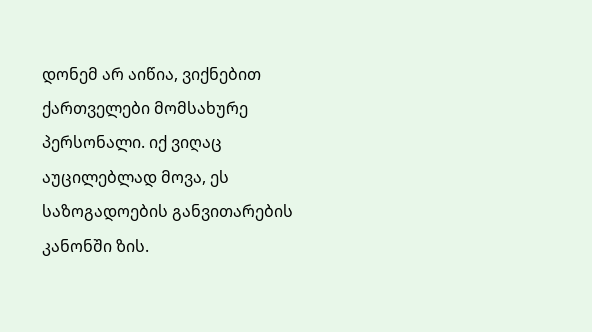დონემ არ აიწია, ვიქნებით ქართველები მომსახურე პერსონალი. იქ ვიღაც აუცილებლად მოვა, ეს საზოგადოების განვითარების კანონში ზის.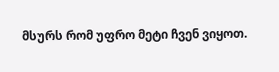მსურს რომ უფრო მეტი ჩვენ ვიყოთ.